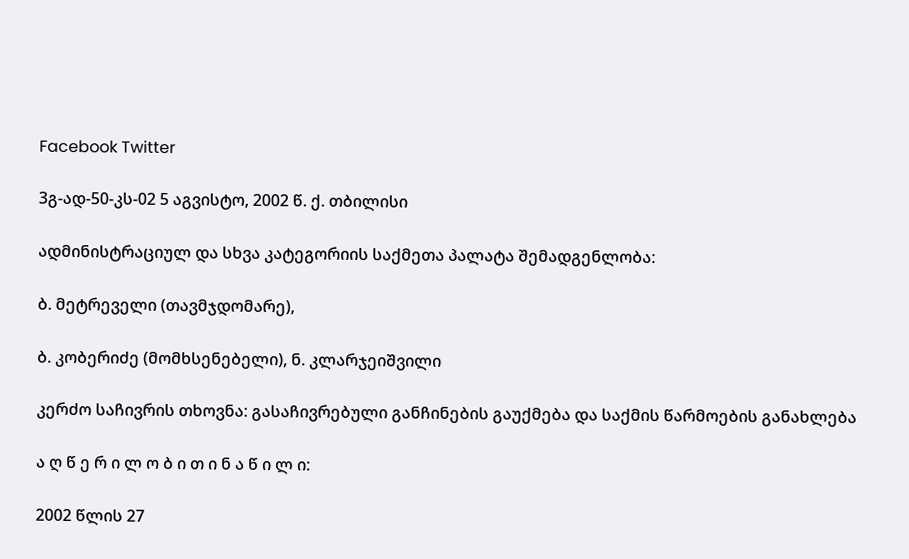Facebook Twitter

3გ-ად-50-კს-02 5 აგვისტო, 2002 წ. ქ. თბილისი

ადმინისტრაციულ და სხვა კატეგორიის საქმეთა პალატა შემადგენლობა:

ბ. მეტრეველი (თავმჯდომარე),

ბ. კობერიძე (მომხსენებელი), ნ. კლარჯეიშვილი

კერძო საჩივრის თხოვნა: გასაჩივრებული განჩინების გაუქმება და საქმის წარმოების განახლება

ა ღ წ ე რ ი ლ ო ბ ი თ ი ნ ა წ ი ლ ი:

2002 წლის 27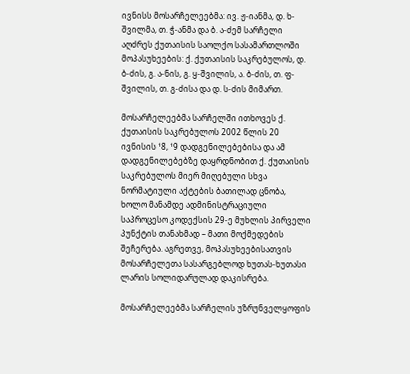ივნისს მოსარჩელეებმა: ივ. ჟ-იანმა, დ. ხ-შვილმა, თ. ჭ-ანმა და ბ. ა-ძემ სარჩელი აღძრეს ქუთაისის საოლქო სასამართლოში მოპასუხეების: ქ. ქუთაისის საკრებულოს, დ. ბ-ძის, გ. ა-ნის, გ. ყ-შვილის, ა. ბ-ძის, თ. ფ-შვილის, თ. გ-ძისა და დ. ს-ძის მიმართ.

მოსარჩელეებმა სარჩელში ითხოვეს ქ. ქუთაისის საკრებულოს 2002 წლის 20 ივნისის ¹8, ¹9 დადგენილებებისა და ამ დადგენილებებზე დაყრდნობით ქ. ქუთაისის საკრებულოს მიერ მიღებული სხვა ნორმატიული აქტების ბათილად ცნობა, ხოლო მანამდე ადმინისტრაციული საპროცესო კოდექსის 29-ე მუხლის პირველი პუნქტის თანახმად – მათი მოქმედების შეჩერება. აგრეთვე, მოპასუხეებისათვის მოსარჩელეთა სასარგებლოდ ხუთას-ხუთასი ლარის სოლიდარულად დაკისრება.

მოსარჩელეებმა სარჩელის უზრუნველყოფის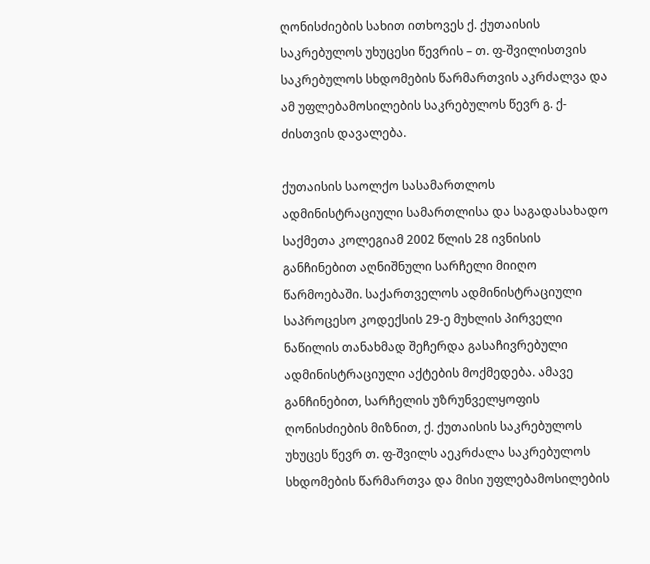ღონისძიების სახით ითხოვეს ქ. ქუთაისის საკრებულოს უხუცესი წევრის – თ. ფ-შვილისთვის საკრებულოს სხდომების წარმართვის აკრძალვა და ამ უფლებამოსილების საკრებულოს წევრ გ. ქ-ძისთვის დავალება.

ქუთაისის საოლქო სასამართლოს ადმინისტრაციული სამართლისა და საგადასახადო საქმეთა კოლეგიამ 2002 წლის 28 ივნისის განჩინებით აღნიშნული სარჩელი მიიღო წარმოებაში. საქართველოს ადმინისტრაციული საპროცესო კოდექსის 29-ე მუხლის პირველი ნაწილის თანახმად შეჩერდა გასაჩივრებული ადმინისტრაციული აქტების მოქმედება. ამავე განჩინებით, სარჩელის უზრუნველყოფის ღონისძიების მიზნით, ქ. ქუთაისის საკრებულოს უხუცეს წევრ თ. ფ-შვილს აეკრძალა საკრებულოს სხდომების წარმართვა და მისი უფლებამოსილების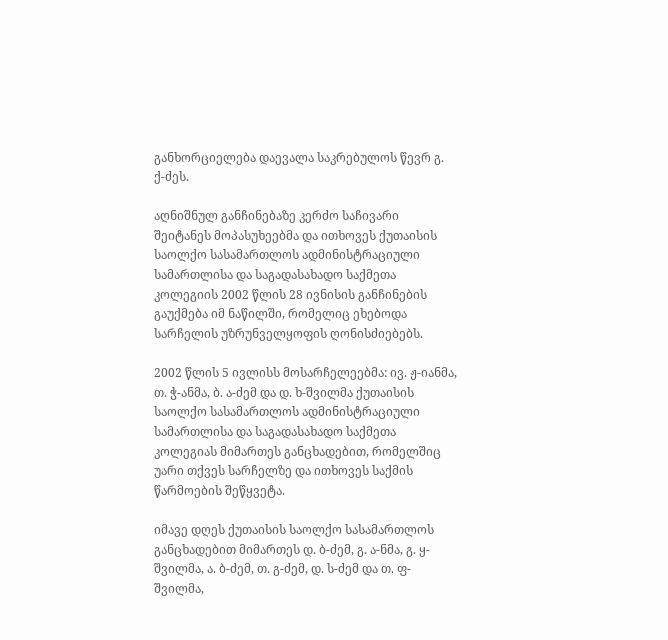განხორციელება დაევალა საკრებულოს წევრ გ. ქ-ძეს.

აღნიშნულ განჩინებაზე კერძო საჩივარი შეიტანეს მოპასუხეებმა და ითხოვეს ქუთაისის საოლქო სასამართლოს ადმინისტრაციული სამართლისა და საგადასახადო საქმეთა კოლეგიის 2002 წლის 28 ივნისის განჩინების გაუქმება იმ ნაწილში, რომელიც ეხებოდა სარჩელის უზრუნველყოფის ღონისძიებებს.

2002 წლის 5 ივლისს მოსარჩელეებმა: ივ. ჟ-იანმა, თ. ჭ-ანმა, ბ. ა-ძემ და დ. ხ-შვილმა ქუთაისის საოლქო სასამართლოს ადმინისტრაციული სამართლისა და საგადასახადო საქმეთა კოლეგიას მიმართეს განცხადებით, რომელშიც უარი თქვეს სარჩელზე და ითხოვეს საქმის წარმოების შეწყვეტა.

იმავე დღეს ქუთაისის საოლქო სასამართლოს განცხადებით მიმართეს დ. ბ-ძემ, გ. ა-ნმა, გ. ყ-შვილმა, ა. ბ-ძემ, თ. გ-ძემ, დ. ს-ძემ და თ. ფ-შვილმა,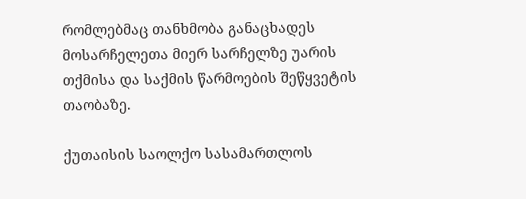რომლებმაც თანხმობა განაცხადეს მოსარჩელეთა მიერ სარჩელზე უარის თქმისა და საქმის წარმოების შეწყვეტის თაობაზე.

ქუთაისის საოლქო სასამართლოს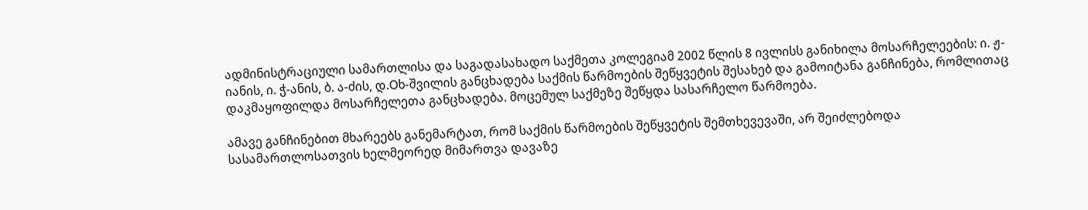ადმინისტრაციული სამართლისა და საგადასახადო საქმეთა კოლეგიამ 2002 წლის 8 ივლისს განიხილა მოსარჩელეების: ი. ჟ-იანის, ი. ჭ-ანის, ბ. ა-ძის, დ.Oხ-შვილის განცხადება საქმის წარმოების შეწყვეტის შესახებ და გამოიტანა განჩინება, რომლითაც დაკმაყოფილდა მოსარჩელეთა განცხადება. მოცემულ საქმეზე შეწყდა სასარჩელო წარმოება.

ამავე განჩინებით მხარეებს განემარტათ, რომ საქმის წარმოების შეწყვეტის შემთხევევაში, არ შეიძლებოდა სასამართლოსათვის ხელმეორედ მიმართვა დავაზე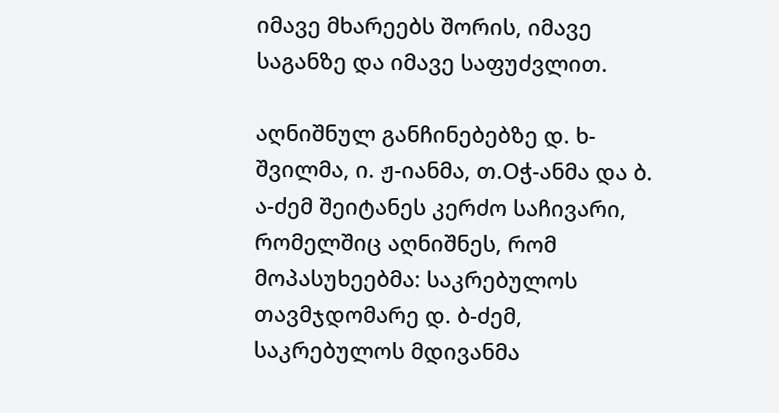იმავე მხარეებს შორის, იმავე საგანზე და იმავე საფუძვლით.

აღნიშნულ განჩინებებზე დ. ხ-შვილმა, ი. ჟ-იანმა, თ.Oჭ-ანმა და ბ. ა-ძემ შეიტანეს კერძო საჩივარი, რომელშიც აღნიშნეს, რომ მოპასუხეებმა: საკრებულოს თავმჯდომარე დ. ბ-ძემ, საკრებულოს მდივანმა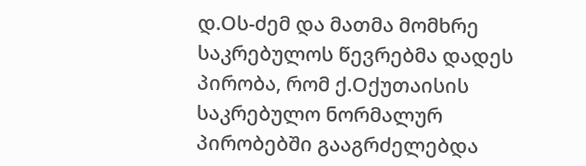დ.Oს-ძემ და მათმა მომხრე საკრებულოს წევრებმა დადეს პირობა, რომ ქ.Oქუთაისის საკრებულო ნორმალურ პირობებში გააგრძელებდა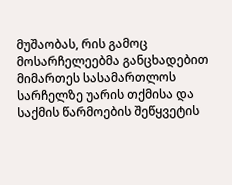მუშაობას, რის გამოც მოსარჩელეებმა განცხადებით მიმართეს სასამართლოს სარჩელზე უარის თქმისა და საქმის წარმოების შეწყვეტის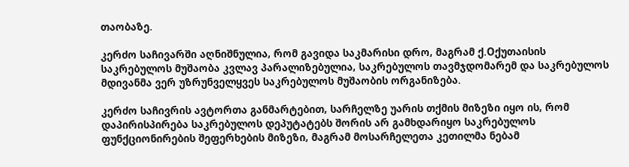თაობაზე.

კერძო საჩივარში აღნიშნულია, რომ გავიდა საკმარისი დრო, მაგრამ ქ.Oქუთაისის საკრებულოს მუშაობა კვლავ პარალიზებულია, საკრებულოს თავმჯდომარემ და საკრებულოს მდივანმა ვერ უზრუნველყვეს საკრებულოს მუშაობის ორგანიზება.

კერძო საჩივრის ავტორთა განმარტებით, სარჩელზე უარის თქმის მიზეზი იყო ის, რომ დაპირისპირება საკრებულოს დეპუტატებს შორის არ გამხდარიყო საკრებულოს ფუნქციონირების შეფერხების მიზეზი, მაგრამ მოსარჩელეთა კეთილმა ნებამ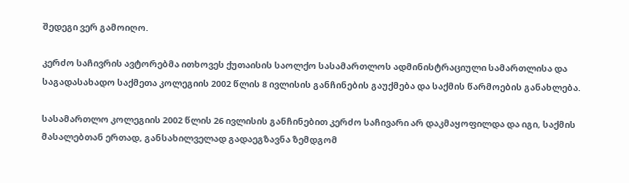შედეგი ვერ გამოიღო.

კერძო საჩივრის ავტორებმა ითხოვეს ქუთაისის საოლქო სასამართლოს ადმინისტრაციული სამართლისა და საგადასახადო საქმეთა კოლეგიის 2002 წლის 8 ივლისის განჩინების გაუქმება და საქმის წარმოების განახლება.

სასამართლო კოლეგიის 2002 წლის 26 ივლისის განჩინებით კერძო საჩივარი არ დაკმაყოფილდა და იგი, საქმის მასალებთან ერთად, განსახილველად გადაეგზავნა ზემდგომ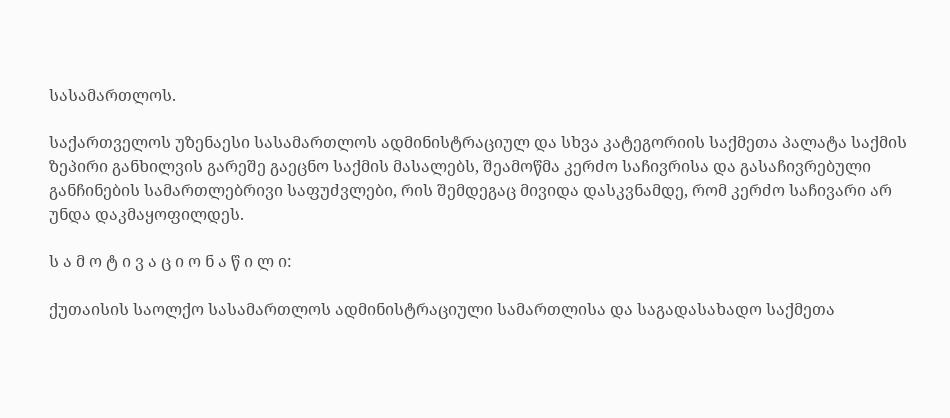სასამართლოს.

საქართველოს უზენაესი სასამართლოს ადმინისტრაციულ და სხვა კატეგორიის საქმეთა პალატა საქმის ზეპირი განხილვის გარეშე გაეცნო საქმის მასალებს, შეამოწმა კერძო საჩივრისა და გასაჩივრებული განჩინების სამართლებრივი საფუძვლები, რის შემდეგაც მივიდა დასკვნამდე, რომ კერძო საჩივარი არ უნდა დაკმაყოფილდეს.

ს ა მ ო ტ ი ვ ა ც ი ო ნ ა წ ი ლ ი:

ქუთაისის საოლქო სასამართლოს ადმინისტრაციული სამართლისა და საგადასახადო საქმეთა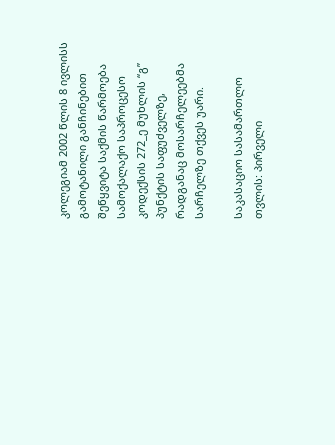კოლეგიამ 2002 წლის 8 ივლისს გამოტანილი განჩინებით შეწყვიტა საქმის წარმოება სამოქალაქო საპროცესო კოდექსის 272_ე მუხლის “გ” პუნქტის საფუძველზე, რადგანაც მოსარჩელეებმა სარჩელზე თქვეს უარი.

საკასაციო სასამართლო თვლის: პირველი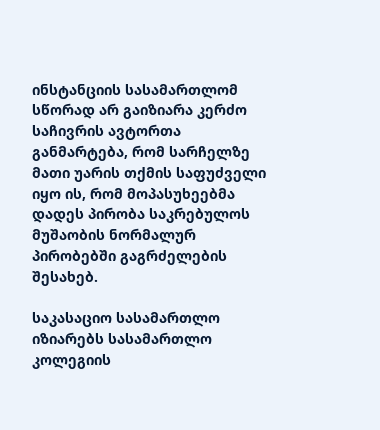ინსტანციის სასამართლომ სწორად არ გაიზიარა კერძო საჩივრის ავტორთა განმარტება, რომ სარჩელზე მათი უარის თქმის საფუძველი იყო ის, რომ მოპასუხეებმა დადეს პირობა საკრებულოს მუშაობის ნორმალურ პირობებში გაგრძელების შესახებ.

საკასაციო სასამართლო იზიარებს სასამართლო კოლეგიის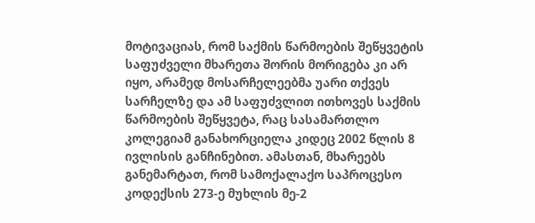მოტივაციას, რომ საქმის წარმოების შეწყვეტის საფუძველი მხარეთა შორის მორიგება კი არ იყო, არამედ მოსარჩელეებმა უარი თქვეს სარჩელზე და ამ საფუძვლით ითხოვეს საქმის წარმოების შეწყვეტა, რაც სასამართლო კოლეგიამ განახორციელა კიდეც 2002 წლის 8 ივლისის განჩინებით. ამასთან, მხარეებს განემარტათ, რომ სამოქალაქო საპროცესო კოდექსის 273-ე მუხლის მე-2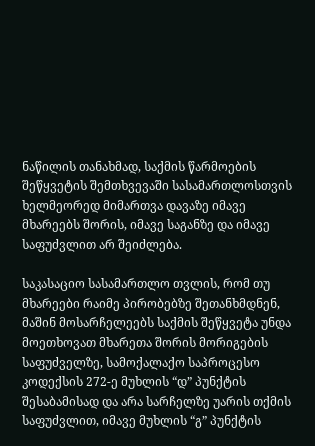ნაწილის თანახმად, საქმის წარმოების შეწყვეტის შემთხვევაში სასამართლოსთვის ხელმეორედ მიმართვა დავაზე იმავე მხარეებს შორის, იმავე საგანზე და იმავე საფუძვლით არ შეიძლება.

საკასაციო სასამართლო თვლის, რომ თუ მხარეები რაიმე პირობებზე შეთანხმდნენ, მაშინ მოსარჩელეებს საქმის შეწყვეტა უნდა მოეთხოვათ მხარეთა შორის მორიგების საფუძველზე, სამოქალაქო საპროცესო კოდექსის 272-ე მუხლის “დ” პუნქტის შესაბამისად და არა სარჩელზე უარის თქმის საფუძვლით, იმავე მუხლის “გ” პუნქტის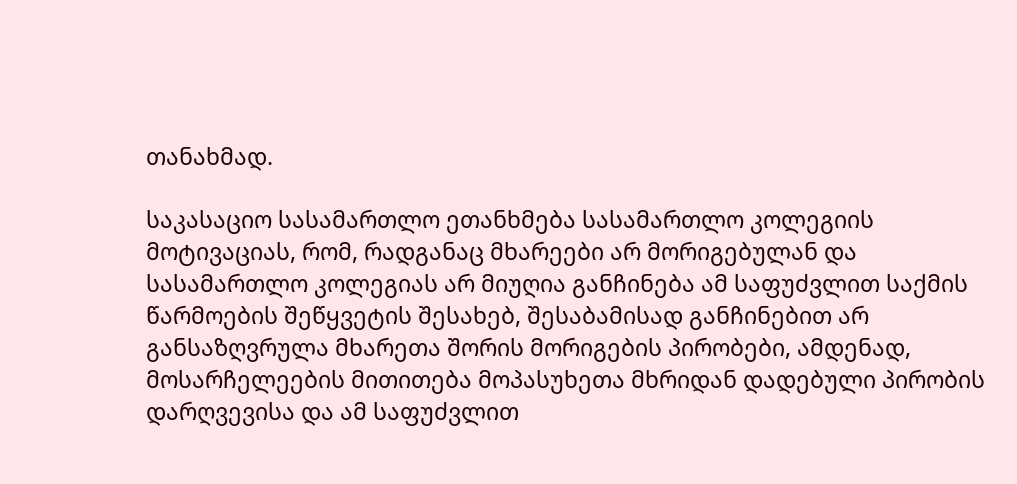თანახმად.

საკასაციო სასამართლო ეთანხმება სასამართლო კოლეგიის მოტივაციას, რომ, რადგანაც მხარეები არ მორიგებულან და სასამართლო კოლეგიას არ მიუღია განჩინება ამ საფუძვლით საქმის წარმოების შეწყვეტის შესახებ, შესაბამისად განჩინებით არ განსაზღვრულა მხარეთა შორის მორიგების პირობები, ამდენად, მოსარჩელეების მითითება მოპასუხეთა მხრიდან დადებული პირობის დარღვევისა და ამ საფუძვლით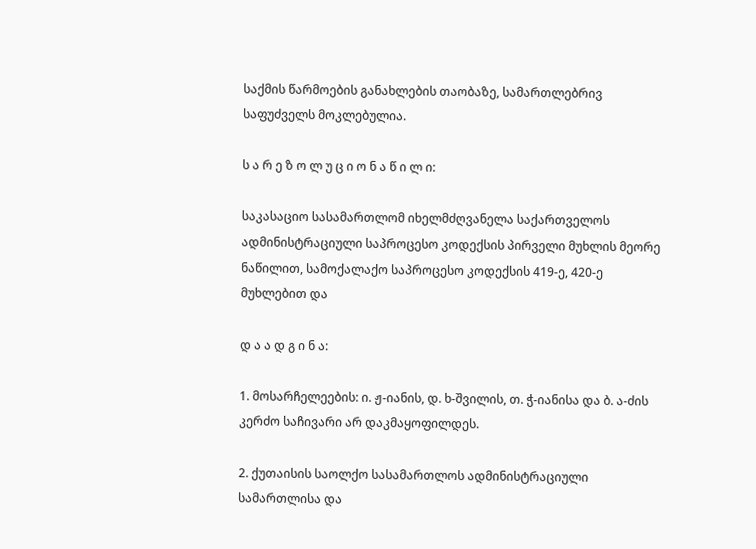საქმის წარმოების განახლების თაობაზე, სამართლებრივ საფუძველს მოკლებულია.

ს ა რ ე ზ ო ლ უ ც ი ო ნ ა წ ი ლ ი:

საკასაციო სასამართლომ იხელმძღვანელა საქართველოს ადმინისტრაციული საპროცესო კოდექსის პირველი მუხლის მეორე ნაწილით, სამოქალაქო საპროცესო კოდექსის 419-ე, 420-ე მუხლებით და

დ ა ა დ გ ი ნ ა:

1. მოსარჩელეების: ი. ჟ-იანის, დ. ხ-შვილის, თ. ჭ-იანისა და ბ. ა-ძის კერძო საჩივარი არ დაკმაყოფილდეს.

2. ქუთაისის საოლქო სასამართლოს ადმინისტრაციული სამართლისა და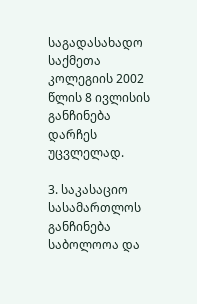საგადასახადო საქმეთა კოლეგიის 2002 წლის 8 ივლისის განჩინება დარჩეს უცვლელად.

3. საკასაციო სასამართლოს განჩინება საბოლოოა და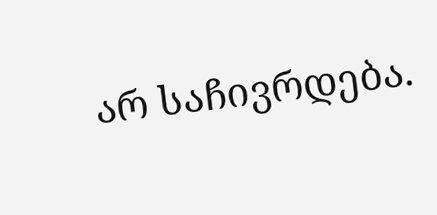არ საჩივრდება.